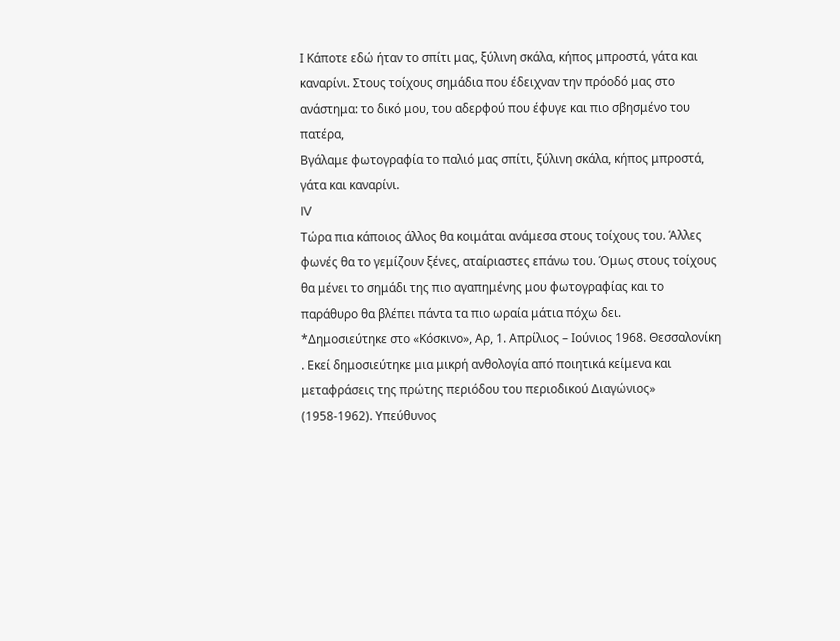Ι Κάποτε εδώ ήταν το σπίτι μας, ξύλινη σκάλα, κήπος μπροστά, γάτα και καναρίνι. Στους τοίχους σημάδια που έδειχναν την πρόοδό μας στο ανάστημα: το δικό μου, του αδερφού που έφυγε και πιο σβησμένο του πατέρα,
Βγάλαμε φωτογραφία το παλιό μας σπίτι, ξύλινη σκάλα, κήπος μπροστά, γάτα και καναρίνι.
IV
Τώρα πια κάποιος άλλος θα κοιμάται ανάμεσα στους τοίχους του. Άλλες φωνές θα το γεμίζουν ξένες, αταίριαστες επάνω του. Όμως στους τοίχους θα μένει το σημάδι της πιο αγαπημένης μου φωτογραφίας και το παράθυρο θα βλέπει πάντα τα πιο ωραία μάτια πόχω δει.
*Δημοσιεύτηκε στο «Κόσκινο», Αρ, 1. Απρίλιος – Ιούνιος 1968. Θεσσαλονίκη . Εκεί δημοσιεύτηκε μια μικρή ανθολογία από ποιητικά κείμενα και μεταφράσεις της πρώτης περιόδου του περιοδικού Διαγώνιος» (1958-1962). Υπεύθυνος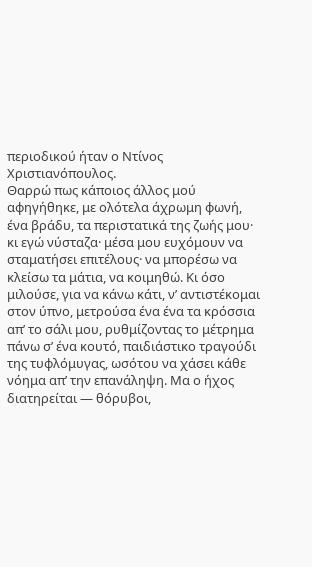περιοδικού ήταν ο Ντίνος Χριστιανόπουλος.
Θαρρώ πως κάποιος άλλος μού αφηγήθηκε, με ολότελα άχρωμη φωνή, ένα βράδυ, τα περιστατικά της ζωής μου· κι εγώ νύσταζα· μέσα μου ευχόμουν να σταματήσει επιτέλους· να μπορέσω να κλείσω τα μάτια, να κοιμηθώ. Κι όσο μιλούσε, για να κάνω κάτι, ν’ αντιστέκομαι στον ύπνο, μετρούσα ένα ένα τα κρόσσια απ’ το σάλι μου, ρυθμίζοντας το μέτρημα πάνω σ’ ένα κουτό, παιδιάστικο τραγούδι της τυφλόμυγας, ωσότου να χάσει κάθε νόημα απ’ την επανάληψη. Μα ο ήχος διατηρείται — θόρυβοι,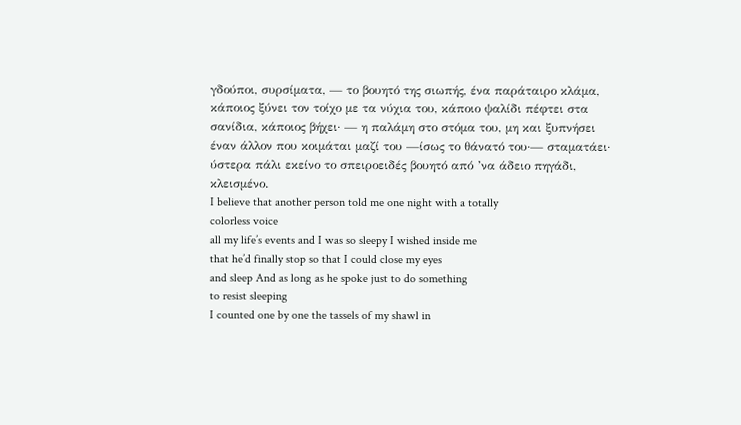γδούποι, συρσίματα, — το βουητό της σιωπής, ένα παράταιρο κλάμα, κάποιος ξύνει τον τοίχο με τα νύχια του, κάποιο ψαλίδι πέφτει στα σανίδια, κάποιος βήχει· — η παλάμη στο στόμα του, μη και ξυπνήσει έναν άλλον που κοιμάται μαζί του —ίσως το θάνατό του·— σταματάει· ύστερα πάλι εκείνο το σπειροειδές βουητό από ’να άδειο πηγάδι, κλεισμένο.
I believe that another person told me one night with a totally
colorless voice
all my life’s events and I was so sleepy I wished inside me
that he’d finally stop so that I could close my eyes
and sleep And as long as he spoke just to do something
to resist sleeping
I counted one by one the tassels of my shawl in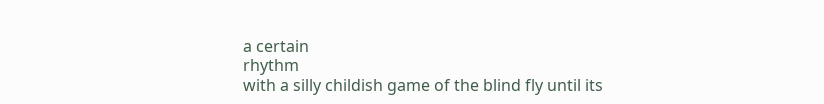a certain
rhythm
with a silly childish game of the blind fly until its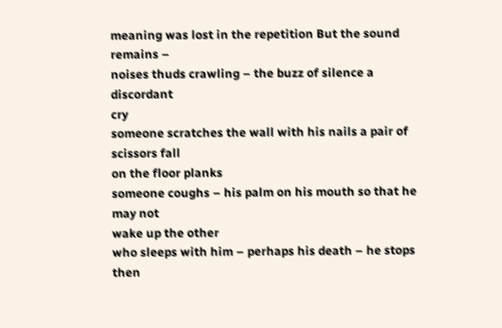meaning was lost in the repetition But the sound remains –
noises thuds crawling – the buzz of silence a discordant
cry
someone scratches the wall with his nails a pair of scissors fall
on the floor planks
someone coughs – his palm on his mouth so that he may not
wake up the other
who sleeps with him – perhaps his death – he stops then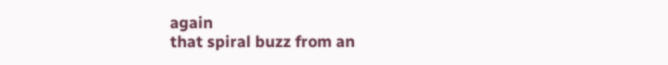again
that spiral buzz from an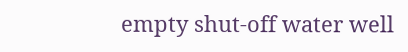empty shut-off water well